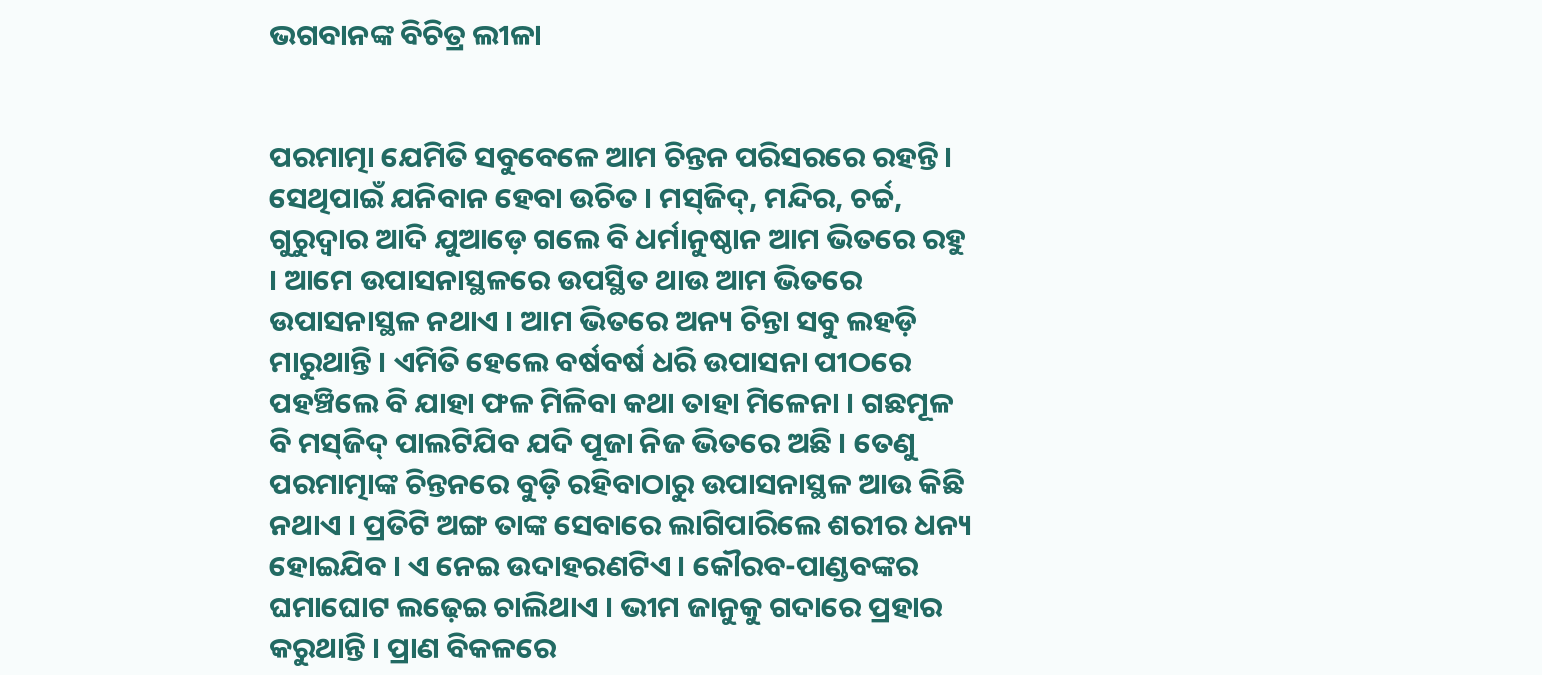ଭଗବାନଙ୍କ ବିଚିତ୍ର ଲୀଳା


ପରମାତ୍ମା ଯେମିତି ସବୁବେଳେ ଆମ ଚିନ୍ତନ ପରିସରରେ ରହନ୍ତି । ସେଥିପାଇଁ ଯନିବାନ ହେବା ଉଚିତ । ମସ୍‌ଜିଦ୍‌, ମନ୍ଦିର, ଚର୍ଚ୍ଚ, ଗୁରୁଦ୍ୱାର ଆଦି ଯୁଆଡ଼େ ଗଲେ ବି ଧର୍ମାନୁଷ୍ଠାନ ଆମ ଭିତରେ ରହୁ । ଆମେ ଉପାସନାସ୍ଥଳରେ ଉପସ୍ଥିତ ଥାଉ ଆମ ଭିତରେ ଉପାସନାସ୍ଥଳ ନଥାଏ । ଆମ ଭିତରେ ଅନ୍ୟ ଚିନ୍ତା ସବୁ ଲହଡ଼ି ମାରୁଥାନ୍ତି । ଏମିତି ହେଲେ ବର୍ଷବର୍ଷ ଧରି ଉପାସନା ପୀଠରେ ପହଞ୍ଚିଲେ ବି ଯାହା ଫଳ ମିଳିବା କଥା ତାହା ମିଳେନା । ଗଛମୂଳ ବି ମସ୍‌ଜିଦ୍‌ ପାଲଟିଯିବ ଯଦି ପୂଜା ନିଜ ଭିତରେ ଅଛି । ତେଣୁ ପରମାତ୍ମାଙ୍କ ଚିନ୍ତନରେ ବୁଡ଼ି ରହିବାଠାରୁ ଉପାସନାସ୍ଥଳ ଆଉ କିଛି ନଥାଏ । ପ୍ରତିଟି ଅଙ୍ଗ ତାଙ୍କ ସେବାରେ ଲାଗିପାରିଲେ ଶରୀର ଧନ୍ୟ ହୋଇଯିବ । ଏ ନେଇ ଉଦାହରଣଟିଏ । କୌରବ-ପାଣ୍ଡବଙ୍କର ଘମାଘୋଟ ଲଢ଼େଇ ଚାଲିଥାଏ । ଭୀମ ଜାନୁକୁ ଗଦାରେ ପ୍ରହାର କରୁଥାନ୍ତି । ପ୍ରାଣ ବିକଳରେ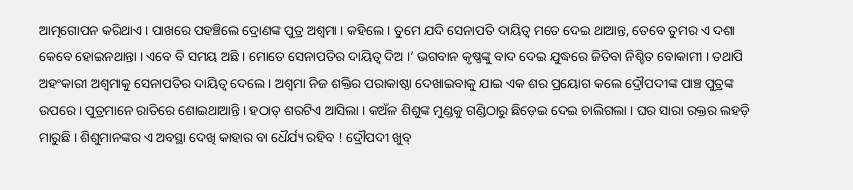ଆତ୍ମଗୋପନ କରିଥାଏ । ପାଖରେ ପହଞ୍ଚିଲେ ଦ୍ରୋଣଙ୍କ ପୁତ୍ର ଅଶ୍ୱମା । କହିଲେ । ତୁମେ ଯଦି ସେନାପତି ଦାୟିତ୍ୱ ମତେ ଦେଇ ଥାଆନ୍ତ, ତେବେ ତୁମର ଏ ଦଶା କେବେ ହୋଇନଥାନ୍ତା । ଏବେ ବି ସମୟ ଅଛି । ମୋତେ ସେନାପତିର ଦାୟିତ୍ୱ ଦିଅ ।’ ଭଗବାନ କୃଷ୍ଣଙ୍କୁ ବାଦ ଦେଇ ଯୁଦ୍ଧରେ ଜିତିବା ନିଶ୍ଚିତ ବୋକାମୀ । ତଥାପି ଅହଂକାରୀ ଅଶ୍ୱମାକୁ ସେନାପତିର ଦାୟିତ୍ୱ ଦେଲେ । ଅଶ୍ୱମା ନିଜ ଶକ୍ତିର ପରାକାଷ୍ଠା ଦେଖାଇବାକୁ ଯାଇ ଏକ ଶର ପ୍ରୟୋଗ କଲେ ଦ୍ରୌପଦୀଙ୍କ ପାଞ୍ଚ ପୁତ୍ରଙ୍କ ଉପରେ । ପୁତ୍ରମାନେ ରାତିରେ ଶୋଇଥାଆନ୍ତି । ହଠାତ୍‌ ଶରଟିଏ ଆସିଲା । କଅଁଳ ଶିଶୁଙ୍କ ମୁଣ୍ଡକୁ ଗଣ୍ଡିଠାରୁ ଛିଡ଼େଇ ଦେଇ ଚାଲିଗଲା । ଘର ସାରା ରକ୍ତର ଲହଡ଼ି ମାରୁଛି । ଶିଶୁମାନଙ୍କର ଏ ଅବସ୍ଥା ଦେଖି କାହାର ବା ଧୈର୍ଯ୍ୟ ରହିବ ! ଦ୍ରୌପଦୀ ଖୁବ୍‌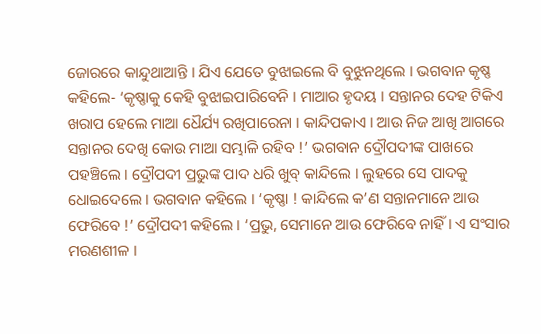ଜୋରରେ କାନ୍ଦୁଥାଆନ୍ତି । ଯିଏ ଯେତେ ବୁଝାଇଲେ ବି ବୁଝୁନଥିଲେ । ଭଗବାନ କୃଷ୍ଣ କହିଲେ- ‘କୃଷ୍ଣାକୁ କେହି ବୁଝାଇପାରିବେନି । ମାଆର ହୃଦୟ । ସନ୍ତାନର ଦେହ ଟିକିଏ ଖରାପ ହେଲେ ମାଆ ଧୈର୍ଯ୍ୟ ରଖିପାରେନା । କାନ୍ଦିପକାଏ । ଆଉ ନିଜ ଆଖି ଆଗରେ ସନ୍ତାନର ଦେଖି କୋଉ ମାଆ ସମ୍ଭାଳି ରହିବ !’ ଭଗବାନ ଦ୍ରୌପଦୀଙ୍କ ପାଖରେ ପହଞ୍ଚିଲେ । ଦ୍ରୌପଦୀ ପ୍ରଭୁଙ୍କ ପାଦ ଧରି ଖୁବ୍‌ କାନ୍ଦିଲେ । ଲୁହରେ ସେ ପାଦକୁ ଧୋଇଦେଲେ । ଭଗବାନ କହିଲେ । ‘କୃଷ୍ଣା ! କାନ୍ଦିଲେ କ’ଣ ସନ୍ତାନମାନେ ଆଉ ଫେରିବେ !’ ଦ୍ରୌପଦୀ କହିଲେ । ‘ପ୍ରଭୁ, ସେମାନେ ଆଉ ଫେରିବେ ନାହିଁ । ଏ ସଂସାର ମରଣଶୀଳ ।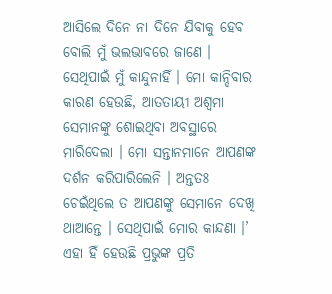ଆସିଲେ ଦିନେ ନା ଦିନେ ଯିବାକୁ ହେବ ବୋଲି ମୁଁ ଭଲଭାବରେ ଜାଣେ । ସେଥିପାଇଁ ମୁଁ କାନ୍ଦୁନାହିଁ । ମୋ କାନ୍ଦିବାର କାରଣ ହେଉଛି, ଆତତାୟୀ ଅଶ୍ୱମା ସେମାନଙ୍କୁ ଶୋଇଥିବା ଅବସ୍ଥାରେ ମାରିଦେଲା । ମୋ ସନ୍ତାନମାନେ ଆପଣଙ୍କ ଦର୍ଶନ କରିପାରିଲେନି । ଅନ୍ତତଃ ଚେଇଁଥିଲେ ତ ଆପଣଙ୍କୁ ସେମାନେ ଦେଖି ଥାଆନ୍ତେ । ସେଥିପାଇଁ ମୋର କାନ୍ଦଣା ।’ ଏହା ହିଁ ହେଉଛି ପ୍ରଭୁଙ୍କ ପ୍ରତି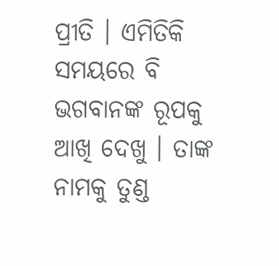ପ୍ରୀତି । ଏମିତିକି ସମୟରେ ବି ଭଗବାନଙ୍କ ରୂପକୁ ଆଖି ଦେଖୁ । ତାଙ୍କ ନାମକୁ ତୁଣ୍ଡ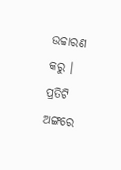ଉଚ୍ଚାରଣ କରୁ । ପ୍ରତିଟି ଅଙ୍ଗରେ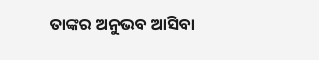ତାଙ୍କର ଅନୁଭବ ଆସିବା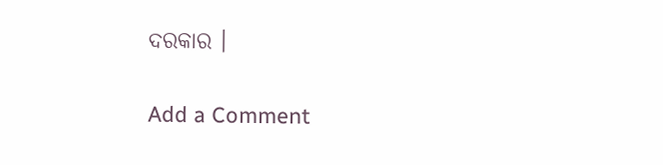ଦରକାର ।

Add a Comment